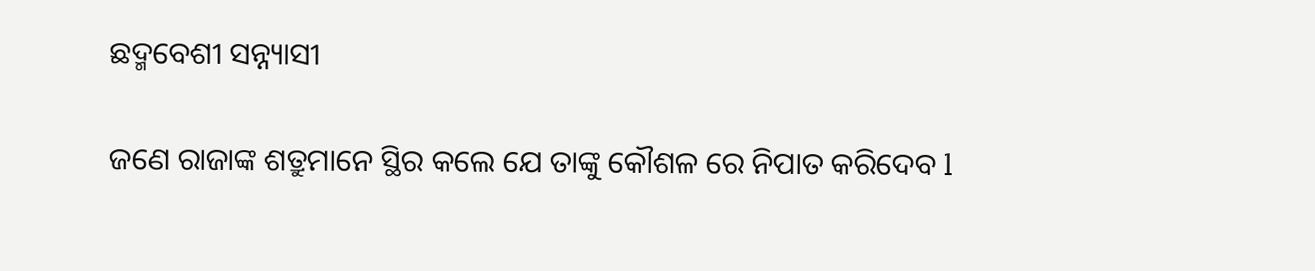ଛଦ୍ମବେଶୀ ସନ୍ନ୍ୟାସୀ

ଜଣେ ରାଜାଙ୍କ ଶତ୍ରୁମାନେ ସ୍ଥିର କଲେ ଯେ ତାଙ୍କୁ କୌଶଳ ରେ ନିପାତ କରିଦେବ l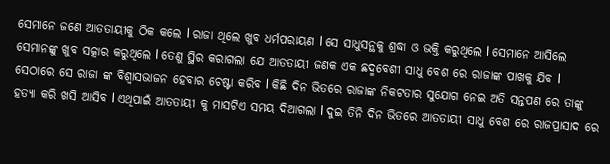ସେମାନେ ଜଣେ ଆତତାୟୀକୁ ଠିକ କଲେ l ରାଜା ଥିଲେ ଖୁବ ଧର୍ମପରାୟଣ l ସେ ସାଧୁସନ୍ଥକୁ ଶ୍ରଦ୍ଧା ଓ ଭକ୍ତି କରୁଥିଲେ l ସେମାନେ ଆସିଲେ ସେମାନଙ୍କୁ ଖୁବ ସତ୍କାର କରୁଥିଲେ l ତେଣୁ ସ୍ଥିର କରାଗଲା ଯେ ଆତତାୟୀ ଜଣକ ଏକ ଛଦ୍ମବେଶୀ ସାଧୁ ବେଶ ରେ ରାଜାଙ୍କ ପାଖକୁ ଯିବ l ସେଠାରେ ସେ ରାଜା ଙ୍କ ବିଶ୍ଵାସଭାଜନ ହେବାର ଚେଷ୍ଟା କରିବ l କିଛି ଦିନ ଭିତରେ ରାଜାଙ୍କ ନିକଟତାର ସୁଯୋଗ ନେଇ ଅତି ସନ୍ତପଣ ରେ ତାଙ୍କୁ ହତ୍ୟା କରି ଖସି ଆସିବ l ଏଥିପାଇଁ ଆତତାୟୀ କୁ ମାସଟିଏ ସମୟ ଦିଆଗଲା l ଦୁଇ ତିନି ଦିନ ଭିତରେ ଆତତାୟୀ ସାଧୁ ବେଶ ରେ ରାଜପ୍ରାସାଦ ରେ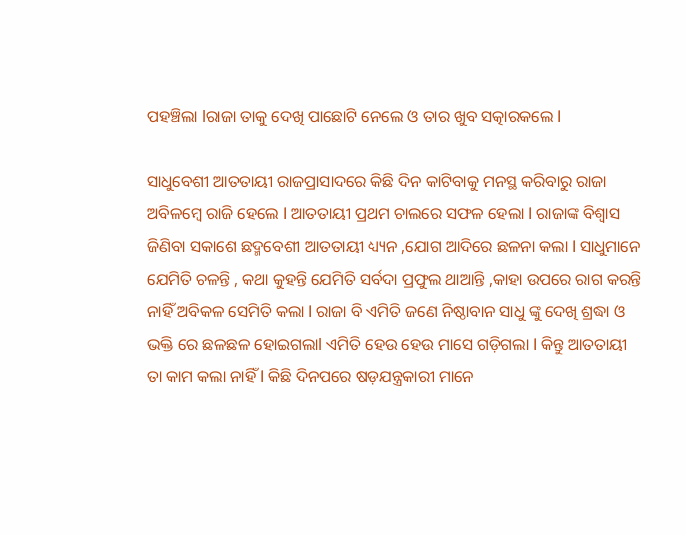ପହଞ୍ଚିଲା lରାଜା ତାକୁ ଦେଖି ପାଛୋଟି ନେଲେ ଓ ତାର ଖୁବ ସତ୍କାରକଲେ l

ସାଧୁବେଶୀ ଆତତାୟୀ ରାଜପ୍ରାସାଦରେ କିଛି ଦିନ କାଟିବାକୁ ମନସ୍ଥ କରିବାରୁ ରାଜା ଅବିଳମ୍ବେ ରାଜି ହେଲେ l ଆତତାୟୀ ପ୍ରଥମ ଚାଲରେ ସଫଳ ହେଲା l ରାଜାଙ୍କ ବିଶ୍ୱାସ ଜିଣିବା ସକାଶେ ଛଦ୍ମବେଶୀ ଆତତାୟୀ ଧ୍ୟ୍ୟନ ,ଯୋଗ ଆଦିରେ ଛଳନା କଲା l ସାଧୁମାନେ ଯେମିତି ଚଳନ୍ତି , କଥା କୁହନ୍ତି ଯେମିତି ସର୍ବଦା ପ୍ରଫୁଲ ଥାଆନ୍ତି ,କାହା ଉପରେ ରାଗ କରନ୍ତି ନାହିଁ ଅବିକଳ ସେମିତି କଲା l ରାଜା ବି ଏମିତି ଜଣେ ନିଷ୍ଠାବାନ ସାଧୁ ଙ୍କୁ ଦେଖି ଶ୍ରଦ୍ଧା ଓ ଭକ୍ତି ରେ ଛଳଛଳ ହୋଇଗଲାl ଏମିତି ହେଉ ହେଉ ମାସେ ଗଡ଼ିଗଲା l କିନ୍ତୁ ଆତତାୟୀ ତା କାମ କଲା ନାହିଁ l କିଛି ଦିନପରେ ଷଡ଼ଯନ୍ତ୍ରକାରୀ ମାନେ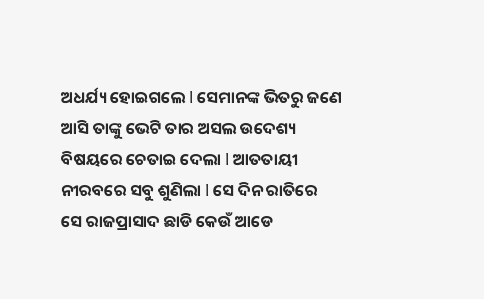ଅଧର୍ଯ୍ୟ ହୋଇଗଲେ l ସେମାନଙ୍କ ଭିତରୁ ଜଣେ ଆସି ତାଙ୍କୁ ଭେଟି ତାର ଅସଲ ଉଦେଶ୍ୟ ବିଷୟରେ ଚେତାଇ ଦେଲା l ଆତତାୟୀ ନୀରବରେ ସବୁ ଶୁଣିଲା l ସେ ଦିନ ରାତିରେ ସେ ରାଜପ୍ରାସାଦ ଛାଡି କେଉଁ ଆଡେ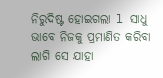ନିରୁଦିଷ୍ଟ ହୋଇଗଲା l ସାଧୁ ଭାବେ ନିଜକୁ ପ୍ରମାଣିତ କରିବା ଲାଗି ସେ ଯାହା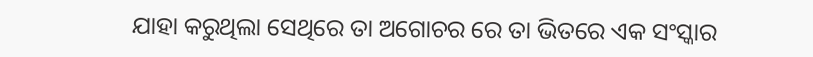ଯାହା କରୁଥିଲା ସେଥିରେ ତା ଅଗୋଚର ରେ ତା ଭିତରେ ଏକ ସଂସ୍କାର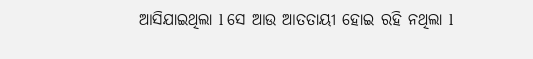ଆସିଯାଇଥିଲା l ସେ ଆଉ ଆତତାୟୀ ହୋଇ ରହି ନଥିଲା l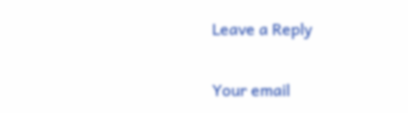Leave a Reply

Your email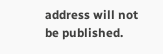address will not be published.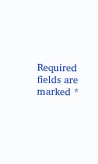Required fields are marked *